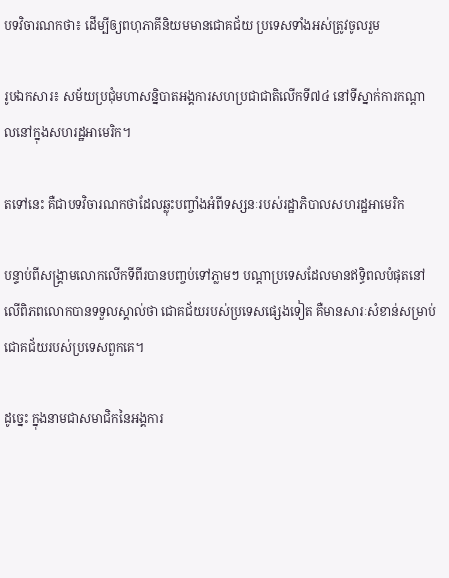បទវិចារណកថា៖ ដើម្បីឲ្យពហុភាគីនិយមមានជោគជ័យ ប្រទេសទាំងអស់ត្រូវចូលរួម

រូបឯកសារ៖ សម័យប្រជុំមហាសន្និបាតអង្គការសហប្រជាជាតិលើកទី៧៤ នៅទីស្នាក់ការកណ្តាលនៅក្នុងសហរដ្ឋអាមេរិក។

តទៅនេះ គឺជាបទវិចារណកថាដែលឆ្លុះបញ្ចាំងអំពីទស្សនៈរបស់រដ្ឋាភិបាលសហរដ្ឋអាមេរិក

បន្ទាប់ពីសង្គ្រាមលោកលើកទីពីរបានបញ្ចប់ទៅភ្លាមៗ បណ្ដាប្រទេសដែលមានឥទ្ធិពលបំផុតនៅលើពិភពលោកបានទទួលស្គាល់ថា ជោគជ័យរបស់ប្រទេសផ្សេងទៀត គឺមានសារៈសំខាន់សម្រាប់ជោគជ័យរបស់ប្រទេសពួកគេ។

ដូច្នេះ ក្នុងនាមជាសមាជិកនៃអង្គការ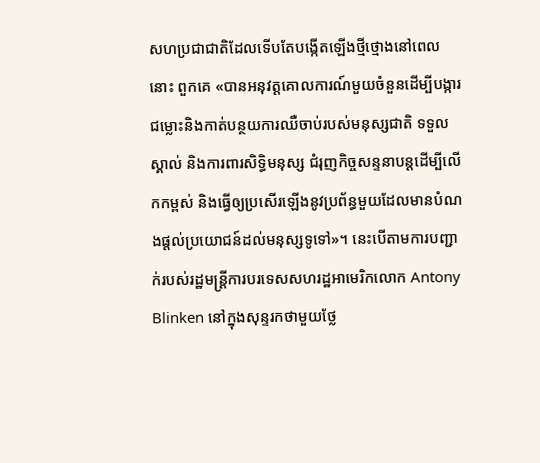សហប្រជាជាតិដែលទើបតែបង្កើតឡើងថ្មីថ្មោងនៅពេលនោះ ពួកគេ «បានអនុវត្តគោលការណ៍មួយចំនួនដើម្បីបង្ការជម្លោះនិងកាត់បន្ថយការឈឺចាប់របស់មនុស្សជាតិ ទទួលស្គាល់ និងការពារសិទ្ធិមនុស្ស ជំរុញកិច្ចសន្ទនាបន្តដើម្បីលើកកម្ពស់ និងធ្វើឲ្យប្រសើរឡើងនូវប្រព័ន្ធមួយដែលមានបំណងផ្ដល់ប្រយោជន៍ដល់មនុស្សទូទៅ»។ នេះបើតាមការបញ្ជាក់របស់រដ្ឋមន្ត្រីការបរទេសសហរដ្ឋអាមេរិកលោក Antony Blinken នៅក្នុងសុន្ទរកថាមួយថ្លែ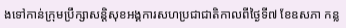ងទៅកាន់ក្រុមប្រឹក្សាសន្តិសុខអង្គការសហប្រជាជាតិកាលពីថ្ងៃទី៧ ខែឧសភា កន្ល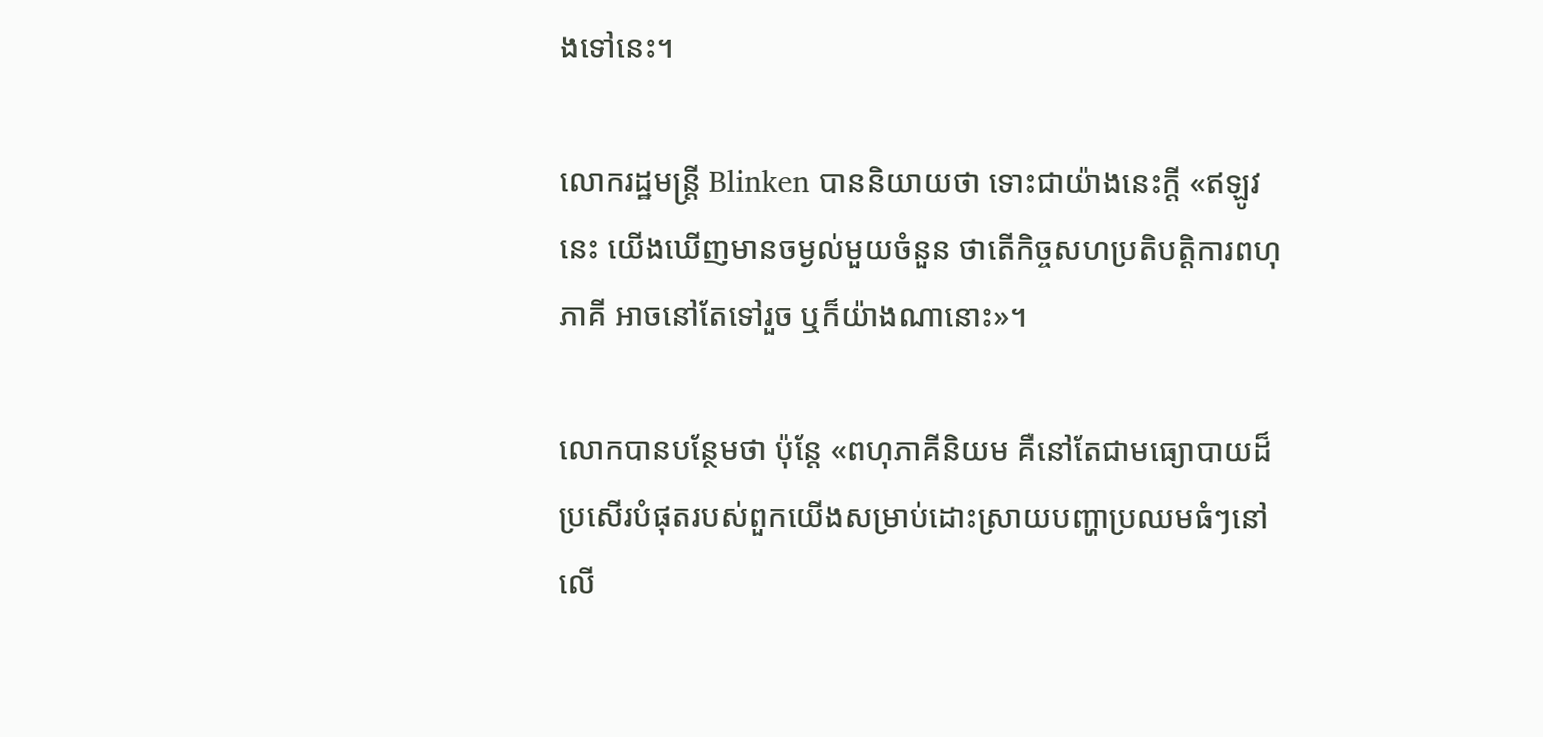ងទៅនេះ។

លោករដ្ឋមន្ត្រី Blinken បាននិយាយថា ទោះជាយ៉ាងនេះក្ដី «ឥឡូវនេះ យើងឃើញមានចម្ងល់មួយចំនួន ថាតើកិច្ចសហប្រតិបត្តិការពហុភាគី អាចនៅតែទៅរួច ឬក៏យ៉ាងណានោះ»។

លោកបានបន្ថែមថា ប៉ុន្តែ «ពហុភាគីនិយម គឺនៅតែជាមធ្យោបាយដ៏ប្រសើរបំផុតរបស់ពួកយើងសម្រាប់ដោះស្រាយបញ្ហាប្រឈមធំៗនៅលើ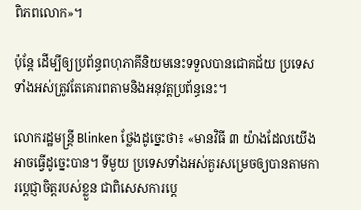ពិភពលោក»។

ប៉ុន្តែ ដើម្បីឲ្យប្រព័ន្ធពហុភាគីនិយមនេះទទួលបានជោគជ័យ ប្រទេសទាំងអស់ត្រូវតែគោរពតាមនិងអនុវត្តប្រព័ន្ធនេះ។

លោករដ្ឋមន្ត្រី Blinken ថ្លែងដូច្នេះថា៖ «មានវិធី ៣ យ៉ាងដែលយើងអាចធ្វើដូច្នេះបាន។ ទីមួយ ប្រទេសទាំងអស់គួរសម្រេចឲ្យបានតាមការប្ដេជ្ញាចិត្តរបស់ខ្លួន ជាពិសេសការប្ដេ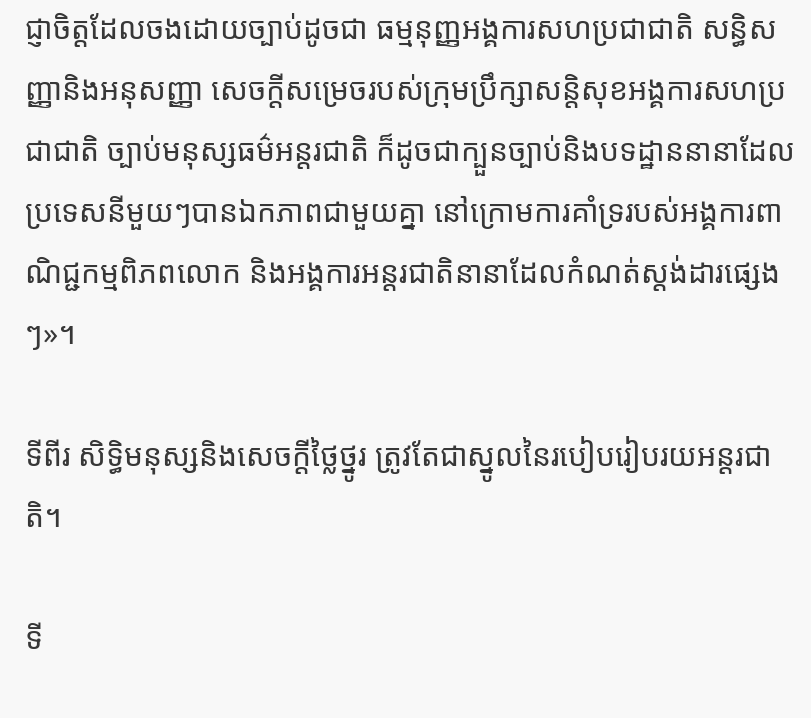ជ្ញាចិត្តដែលចងដោយច្បាប់ដូចជា ធម្មនុញ្ញអង្គការសហប្រជាជាតិ សន្ធិសញ្ញានិងអនុសញ្ញា សេចក្ដីសម្រេចរបស់ក្រុមប្រឹក្សាសន្តិសុខអង្គការសហប្រជាជាតិ ច្បាប់មនុស្សធម៌អន្តរជាតិ ក៏ដូចជាក្បួនច្បាប់និងបទដ្ឋាននានាដែលប្រទេសនីមួយៗបានឯកភាពជាមួយគ្នា នៅក្រោមការគាំទ្ររបស់អង្គការពាណិជ្ជកម្មពិភពលោក និងអង្គការអន្តរជាតិនានាដែលកំណត់ស្ដង់ដារផ្សេងៗ»។

ទីពីរ សិទ្ធិមនុស្សនិងសេចក្ដីថ្លៃថ្នូរ ត្រូវតែជាស្នូលនៃរបៀបរៀបរយអន្តរជាតិ។

ទី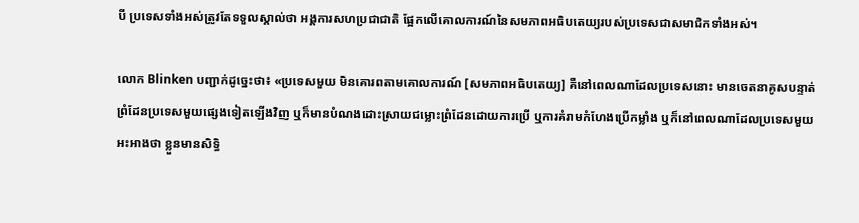បី ប្រទេសទាំងអស់ត្រូវតែទទួលស្គាល់ថា អង្គការសហប្រជាជាតិ ផ្អែកលើគោលការណ៍នៃសមភាពអធិបតេយ្យរបស់ប្រទេសជាសមាជិកទាំងអស់។

លោក Blinken បញ្ជាក់ដូច្នេះថា៖ «ប្រទេសមួយ មិនគោរពតាមគោលការណ៍ [សមភាពអធិបតេយ្យ] គឺនៅពេលណាដែលប្រទេសនោះ មានចេតនាគូសបន្ទាត់ព្រំដែនប្រទេសមួយផ្សេងទៀតឡើងវិញ ឬក៏មានបំណងដោះស្រាយជម្លោះព្រំដែនដោយការប្រើ ឬការគំរាមកំហែងប្រើកម្លាំង ឬក៏នៅពេលណាដែលប្រទេសមួយអះអាងថា ខ្លួនមានសិទ្ធិ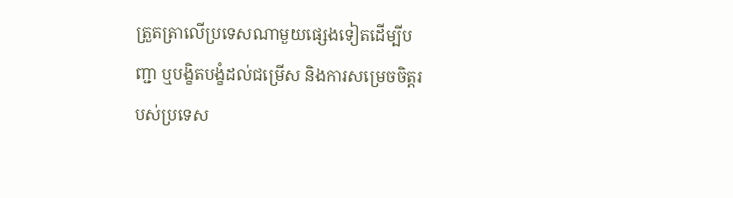ត្រួតត្រាលើប្រទេសណាមួយផ្សេងទៀតដើម្បីបញ្ជា ឬបង្ខិតបង្ខំដល់ជម្រើស និងការសម្រេចចិត្តរបស់ប្រទេស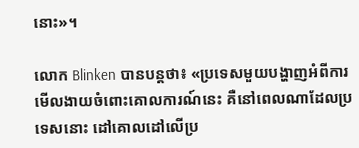នោះ»។

លោក Blinken បានបន្តថា៖ «ប្រទេសមួយបង្ហាញអំពីការមើលងាយចំពោះគោលការណ៍នេះ គឺនៅពេលណាដែលប្រទេសនោះ ដៅគោលដៅលើប្រ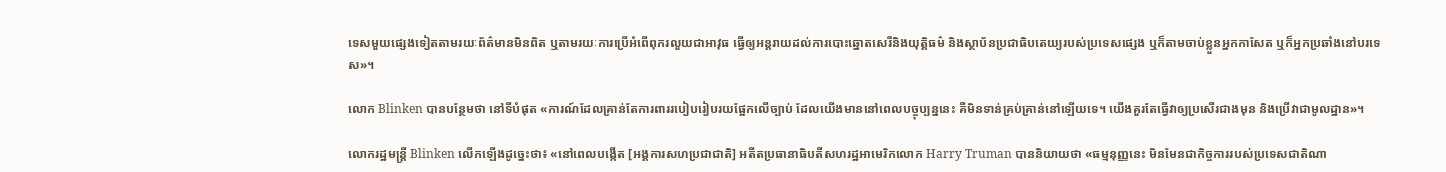ទេសមួយផ្សេងទៀតតាមរយៈព័ត៌មានមិនពិត ឬតាមរយៈការប្រើអំពើពុករលួយជាអាវុធ ធ្វើឲ្យអន្តរាយដល់ការបោះឆ្នោតសេរីនិងយុត្តិធម៌ និងស្ថាប័នប្រជាធិបតេយ្យរបស់ប្រទេសផ្សេង ឬក៏តាមចាប់ខ្លួនអ្នកកាសែត ឬក៏អ្នកប្រឆាំងនៅបរទេស»។

លោក Blinken បានបន្ថែមថា នៅទីបំផុត «ការណ៍ដែលគ្រាន់តែការពាររបៀបរៀបរយផ្អែកលើច្បាប់ ដែលយើងមាននៅពេលបច្ចុប្បន្ននេះ គឺមិនទាន់គ្រប់គ្រាន់នៅឡើយទេ។ យើងគួរតែធ្វើវាឲ្យប្រសើរជាងមុន និងប្រើវាជាមូលដ្ឋាន»។

លោករដ្ឋមន្ត្រី Blinken លើកឡើងដូច្នេះថា៖ «នៅពេលបង្កើត [អង្គការសហប្រជាជាតិ] អតីតប្រធានាធិបតីសហរដ្ឋអាមេរិកលោក Harry Truman បាននិយាយថា «ធម្មនុញ្ញនេះ មិនមែនជាកិច្ចការរបស់ប្រទេសជាតិណា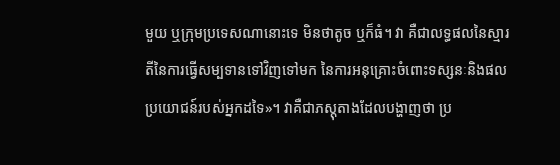មួយ ឬក្រុមប្រទេសណានោះទេ មិនថាតូច ឬក៏ធំ។ វា គឺជាលទ្ធផលនៃស្មារតីនៃការធ្វើសម្បទានទៅវិញទៅមក នៃការអនុគ្រោះចំពោះទស្សនៈនិងផលប្រយោជន៍របស់អ្នកដទៃ»។ វាគឺជាភស្តុតាងដែលបង្ហាញថា ប្រ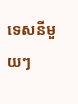ទេសនីមួយៗ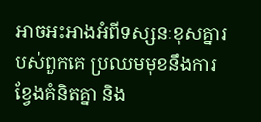អាចអះអាងអំពីទស្សនៈខុសគ្នារបស់ពួកគេ ប្រឈមមុខនឹងការខ្វែងគំនិតគ្នា និង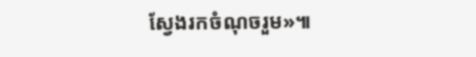ស្វែងរកចំណុចរួម»៕